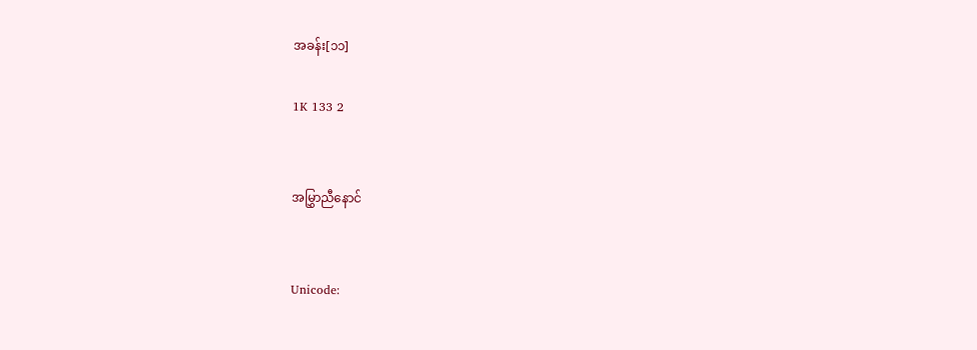အခန်း[၁၁]

1K 133 2


အမြွှာညီနောင်


Unicode: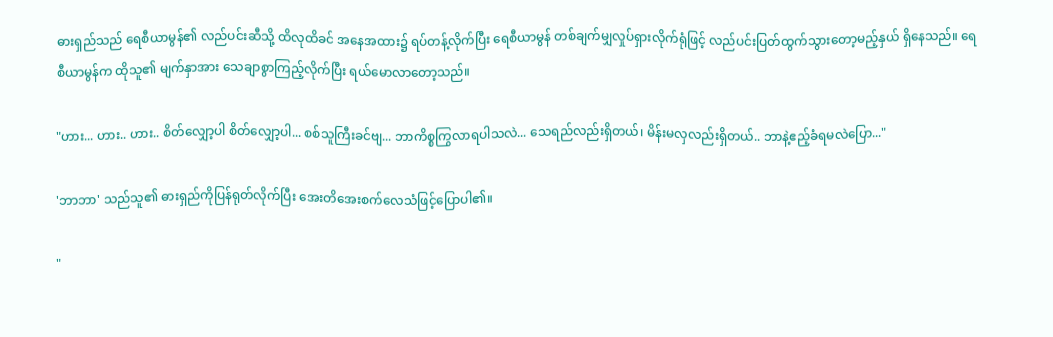ဓားရှည်သည် ရေစီယာမွန်၏ လည်ပင်းဆီသို့ ထိလုထိခင် အနေအထား၌ ရပ်တန့်လိုက်ပြီး ရေစီယာမွန် တစ်ချက်မျှလှုပ်ရှားလိုက်ရုံဖြင့် လည်ပင်းပြတ်ထွက်သွားတော့မည့်နှယ် ရှိနေသည်။ ရေစီယာမွန်က ထိုသူ၏ မျက်နှာအား သေချာစွာကြည့်လိုက်ပြီး ရယ်မောလာတော့သည်။

"ဟား... ဟား.. ဟား.. စိတ်လျှော့ပါ စိတ်လျှော့ပါ... စစ်သူကြီးခင်ဗျ... ဘာကိစ္စကြွလာရပါသလဲ... သေရည်လည်းရှိတယ်၊ မိန်းမလှလည်းရှိတယ်.. ဘာနဲ့ဧည့်ခံရမလဲပြော..."

'ဘာဘာ' သည်သူ၏ ဓားရှည်ကိုပြန်ရုတ်လိုက်ပြီး အေးတိအေးစက်လေသံဖြင့်ပြောပါ၏။

"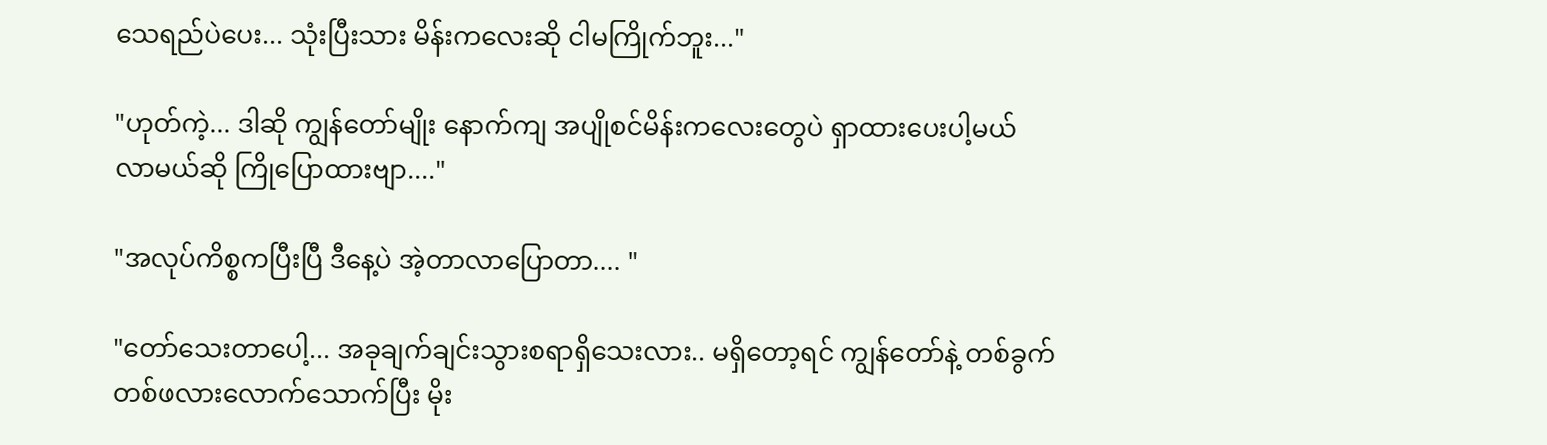သေရည်ပဲပေး... သုံးပြီးသား မိန်းကလေးဆို ငါမကြိုက်ဘူး..."

"ဟုတ်ကဲ့... ဒါဆို ကျွန်တော်မျိုး နောက်ကျ အပျိုစင်မိန်းကလေးတွေပဲ ရှာထားပေးပါ့မယ်
လာမယ်ဆို ကြိုပြောထားဗျာ...."

"အလုပ်ကိစ္စကပြီးပြီ ဒီနေ့ပဲ အဲ့တာလာပြောတာ.... "

"တော်သေးတာပေါ့... အခုချက်ချင်းသွားစရာရှိသေးလား.. မရှိတော့ရင် ကျွန်တော်နဲ့ တစ်ခွက်တစ်ဖလားလောက်သောက်ပြီး မိုး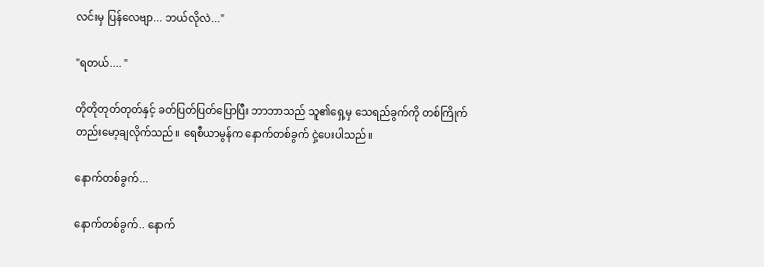လင်းမှ ပြန်လေဗျာ... ဘယ်လိုလဲ..."

"ရတယ်.... "

တိုတိုတုတ်တုတ်နှင့် ခတ်ပြတ်ပြတ်ပြောပြီး ဘာဘာသည် သူ၏ရှေ့မှ သေရည်ခွက်ကို တစ်ကြိုက်တည်းမော့ချလိုက်သည်။ ရေစီယာမွန်က နောက်တစ်ခွက် ငှဲ့ပေးပါသည်။

နောက်တစ်ခွက်...

နောက်တစ်ခွက်.. နောက်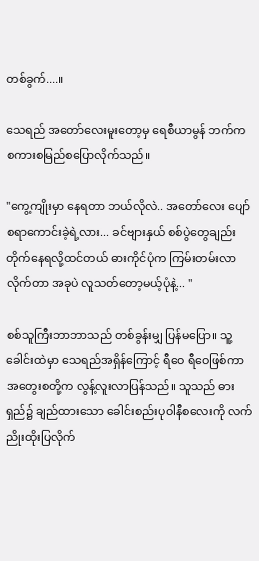တစ်ခွက်....။

သေရည် အတော်လေးမူးတော့မှ ရေစီယာမွန် ဘက်က စကားစမြည်စပြောလိုက်သည်။

"ကွေ့ကျိုးမှာ နေရတာ ဘယ်လိုလဲ.. အတော်လေး ပျော်စရာကောင်းခဲ့ရဲ့လား... ခင်ဗျားနှယ် စစ်ပွဲတွေချည်း တိုက်နေရလို့ထင်တယ် ဓားကိုင်ပုံက ကြမ်းတမ်းလာလိုက်တာ အခုပဲ လူသတ်တော့မယ့်ပုံနဲ့... "

စစ်သူကြီးဘာဘာသည် တစ်ခွန်းမျှ ပြန်မပြော။ သူ့ခေါင်းထဲမှာ သေရည်အရှိန်ကြောင့် ရီဝေ ရီဝေဖြစ်ကာ အတွေးစတို့က လွန့်လူးလာပြန်သည်။ သူသည် ဓားရှည်၌ ချည်ထားသော ခေါင်းစည်းပုဝါနီစလေးကို လက်ညိုးထိုးပြလိုက်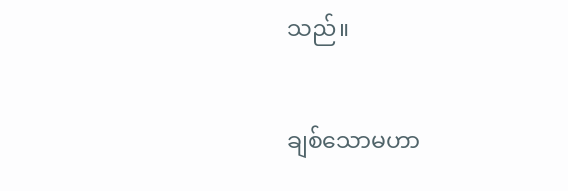သည်။

ချစ်သောမဟာ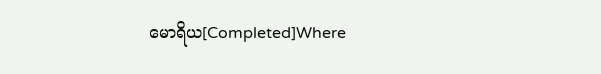မောရိယ[Completed]Where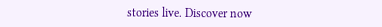stories live. Discover now